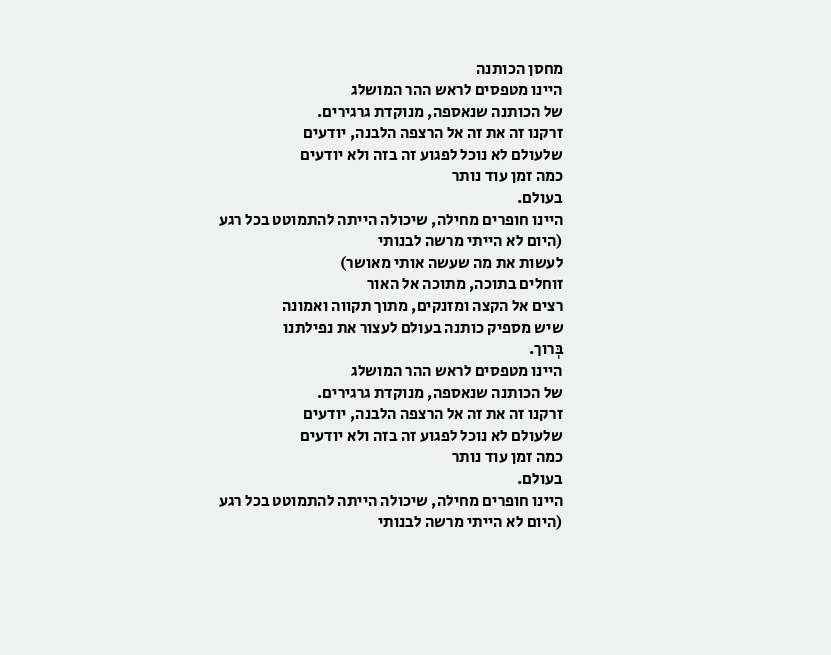מחסן הכותנה
היינו מטפסים לראש ההר המושלג
של הכותנה שנאספה, מנוקדת גרגירים.
זרקנו זה את זה אל הרצפה הלבנה, יודעים
שלעולם לא נוכל לפגוע זה בזה ולא יודעים
כמה זמן עוד נותר
בעולם.
היינו חופרים מחילה, שיכולה הייתה להתמוטט בכל רגע
(היום לא הייתי מרשה לבנותי
לעשות את מה שעשה אותי מאושר)
זוחלים בתוכה, מתוכה אל האור
רצים אל הקצה ומזנקים, מתוך תקווה ואמונה
שיש מספיק כותנה בעולם לעצור את נפילתנו
בְּרוך.
היינו מטפסים לראש ההר המושלג
של הכותנה שנאספה, מנוקדת גרגירים.
זרקנו זה את זה אל הרצפה הלבנה, יודעים
שלעולם לא נוכל לפגוע זה בזה ולא יודעים
כמה זמן עוד נותר
בעולם.
היינו חופרים מחילה, שיכולה הייתה להתמוטט בכל רגע
(היום לא הייתי מרשה לבנותי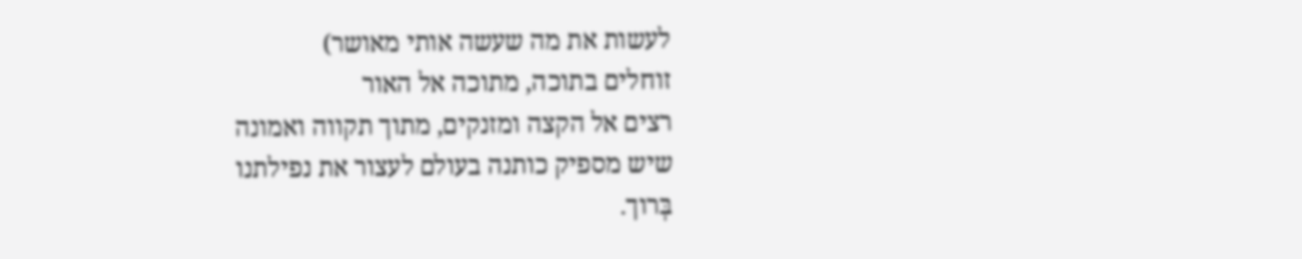לעשות את מה שעשה אותי מאושר)
זוחלים בתוכה, מתוכה אל האור
רצים אל הקצה ומזנקים, מתוך תקווה ואמונה
שיש מספיק כותנה בעולם לעצור את נפילתנו
בְּרוך.